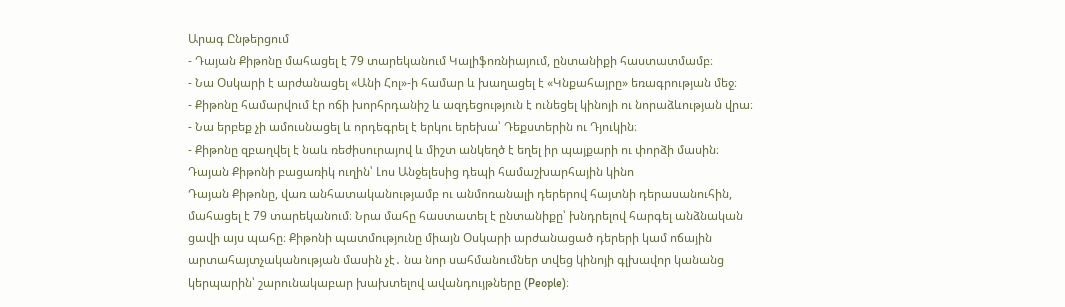Արագ Ընթերցում
- Դայան Քիթոնը մահացել է 79 տարեկանում Կալիֆոռնիայում, ընտանիքի հաստատմամբ։
- Նա Օսկարի է արժանացել «Անի Հոլ»-ի համար և խաղացել է «Կնքահայրը» եռագրության մեջ։
- Քիթոնը համարվում էր ոճի խորհրդանիշ և ազդեցություն է ունեցել կինոյի ու նորաձևության վրա։
- Նա երբեք չի ամուսնացել և որդեգրել է երկու երեխա՝ Դեքստերին ու Դյուկին։
- Քիթոնը զբաղվել է նաև ռեժիսուրայով և միշտ անկեղծ է եղել իր պայքարի ու փորձի մասին։
Դայան Քիթոնի բացառիկ ուղին՝ Լոս Անջելեսից դեպի համաշխարհային կինո
Դայան Քիթոնը, վառ անհատականությամբ ու անմոռանալի դերերով հայտնի դերասանուհին, մահացել է 79 տարեկանում։ Նրա մահը հաստատել է ընտանիքը՝ խնդրելով հարգել անձնական ցավի այս պահը։ Քիթոնի պատմությունը միայն Օսկարի արժանացած դերերի կամ ոճային արտահայտչականության մասին չէ․ նա նոր սահմանումներ տվեց կինոյի գլխավոր կանանց կերպարին՝ շարունակաբար խախտելով ավանդույթները (People)։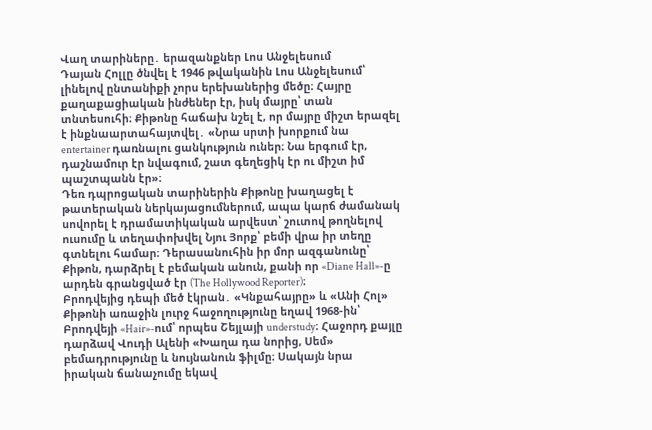Վաղ տարիները․ երազանքներ Լոս Անջելեսում
Դայան Հոլլը ծնվել է 1946 թվականին Լոս Անջելեսում՝ լինելով ընտանիքի չորս երեխաներից մեծը։ Հայրը քաղաքացիական ինժեներ էր, իսկ մայրը՝ տան տնտեսուհի։ Քիթոնը հաճախ նշել է, որ մայրը միշտ երազել է ինքնաարտահայտվել․ «Նրա սրտի խորքում նա entertainer դառնալու ցանկություն ուներ։ Նա երգում էր, դաշնամուր էր նվագում, շատ գեղեցիկ էր ու միշտ իմ պաշտպանն էր»։
Դեռ դպրոցական տարիներին Քիթոնը խաղացել է թատերական ներկայացումներում, ապա կարճ ժամանակ սովորել է դրամատիկական արվեստ՝ շուտով թողնելով ուսումը և տեղափոխվել Նյու Յորք՝ բեմի վրա իր տեղը գտնելու համար։ Դերասանուհին իր մոր ազգանունը՝ Քիթոն, դարձրել է բեմական անուն, քանի որ «Diane Hall»-ը արդեն գրանցված էր (The Hollywood Reporter)։
Բրոդվեյից դեպի մեծ էկրան․ «Կնքահայրը» և «Անի Հոլ»
Քիթոնի առաջին լուրջ հաջողությունը եղավ 1968-ին՝ Բրոդվեյի «Hair»-ում՝ որպես Շեյլայի understudy։ Հաջորդ քայլը դարձավ Վուդի Ալենի «Խաղա դա նորից, Սեմ» բեմադրությունը և նույնանուն ֆիլմը։ Սակայն նրա իրական ճանաչումը եկավ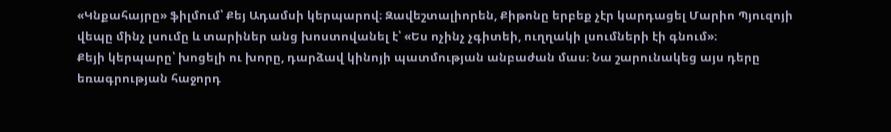«Կնքահայրը» ֆիլմում՝ Քեյ Ադամսի կերպարով։ Զավեշտալիորեն, Քիթոնը երբեք չէր կարդացել Մարիո Պյուզոյի վեպը մինչ լսումը և տարիներ անց խոստովանել է՝ «Ես ոչինչ չգիտեի, ուղղակի լսումների էի գնում»։
Քեյի կերպարը՝ խոցելի ու խորը, դարձավ կինոյի պատմության անբաժան մաս։ Նա շարունակեց այս դերը եռագրության հաջորդ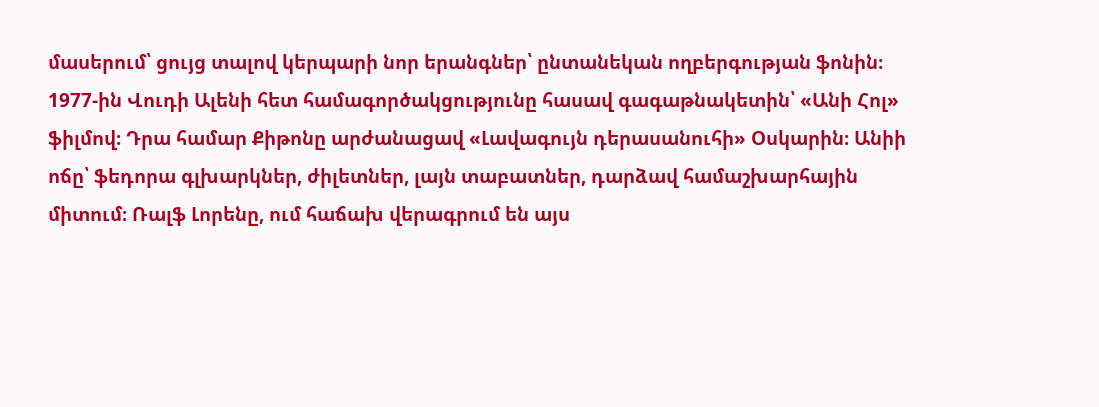մասերում՝ ցույց տալով կերպարի նոր երանգներ՝ ընտանեկան ողբերգության ֆոնին։
1977-ին Վուդի Ալենի հետ համագործակցությունը հասավ գագաթնակետին՝ «Անի Հոլ» ֆիլմով։ Դրա համար Քիթոնը արժանացավ «Լավագույն դերասանուհի» Օսկարին։ Անիի ոճը՝ ֆեդորա գլխարկներ, ժիլետներ, լայն տաբատներ, դարձավ համաշխարհային միտում։ Ռալֆ Լորենը, ում հաճախ վերագրում են այս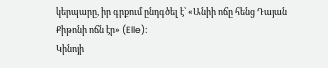կերպարը, իր գրքում ընդգծել է՝ «Անիի ոճը հենց Դայան Քիթոնի ոճն էր» (Elle)։
Կինոյի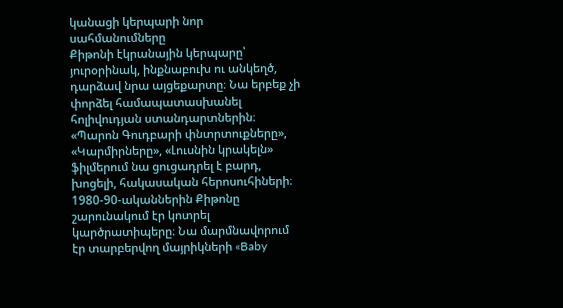կանացի կերպարի նոր սահմանումները
Քիթոնի էկրանային կերպարը՝ յուրօրինակ, ինքնաբուխ ու անկեղծ, դարձավ նրա այցեքարտը։ Նա երբեք չի փորձել համապատասխանել հոլիվուդյան ստանդարտներին։ «Պարոն Գուդբարի փնտրտուքները», «Կարմիրները», «Լուսնին կրակելն» ֆիլմերում նա ցուցադրել է բարդ, խոցելի, հակասական հերոսուհիների։
1980-90-ականներին Քիթոնը շարունակում էր կոտրել կարծրատիպերը։ Նա մարմնավորում էր տարբերվող մայրիկների «Baby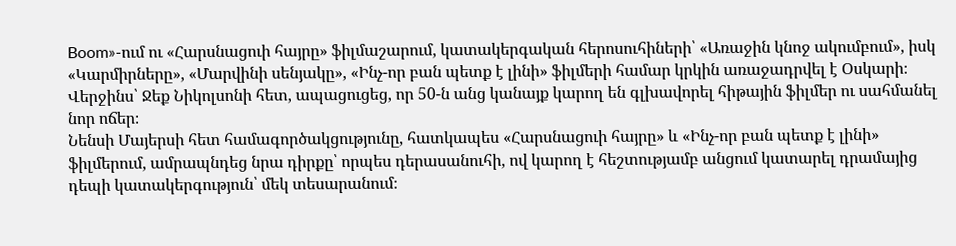Boom»-ում ու «Հարսնացուի հայրը» ֆիլմաշարում, կատակերգական հերոսուհիների՝ «Առաջին կնոջ ակումբում», իսկ «Կարմիրները», «Մարվինի սենյակը», «Ինչ-որ բան պետք է լինի» ֆիլմերի համար կրկին առաջադրվել է Օսկարի։ Վերջինս՝ Ջեք Նիկոլսոնի հետ, ապացուցեց, որ 50-ն անց կանայք կարող են գլխավորել հիթային ֆիլմեր ու սահմանել նոր ոճեր։
Նենսի Մայերսի հետ համագործակցությունը, հատկապես «Հարսնացուի հայրը» և «Ինչ-որ բան պետք է լինի» ֆիլմերում, ամրապնդեց նրա դիրքը՝ որպես դերասանուհի, ով կարող է հեշտությամբ անցում կատարել դրամայից դեպի կատակերգություն՝ մեկ տեսարանում։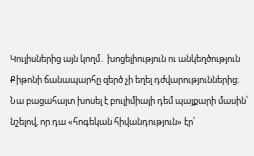Կուլիսներից այն կողմ․ խոցելիություն ու անկեղծություն
Քիթոնի ճանապարհը զերծ չի եղել դժվարություններից։ Նա բացահայտ խոսել է բուլիմիայի դեմ պայքարի մասին՝ նշելով, որ դա «հոգեկան հիվանդություն» էր՝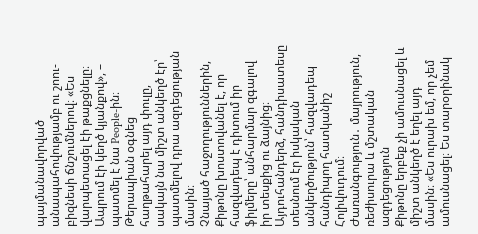պայմանավորված անապահովությամբ ու շոու-բիզնեսի ճնշումներով։ «Ես վարպետացել էի թաքցնելը։ Ապրում էի կեղծ կյանքով», – պատմել է նա People-ին։ Թերապիան օգնեց հաղթահարել այդ փուլը, սակայն նա միշտ անկեղծ էր՝ պատմելով դրա ազդեցության մասին։
Չնայած հաջողություններին, Քիթոնը խոստովանել է, որ հազվադեպ է դիտում իր ֆիլմերը՝ անհարմար զգալով իր տեսքից ու ձայնից։ Այդուհանդերձ, հանդիսատեսը տեսնում էր իսկական անկեղծություն՝ հազվադեպ հանդիպող հատկանիշ Հոլիվուդում։
Ժառանգություն․ մայրություն, ռեժիսուրա և մշտական ազդեցություն
Քիթոնը երբեք չի ամուսնացել և միշտ անկեղծ է եղել այդ մասին։ «Ես ուրախ եմ, որ չեմ ամուսնացել։ Ես տարօրինակ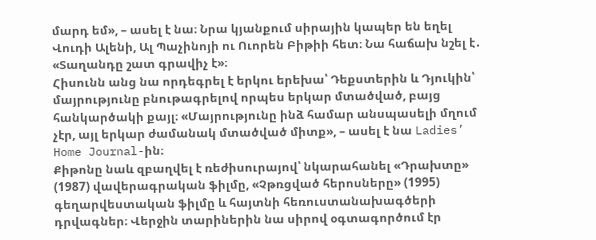մարդ եմ», – ասել է նա։ Նրա կյանքում սիրային կապեր են եղել Վուդի Ալենի, Ալ Պաչինոյի ու Ուորեն Բիթիի հետ։ Նա հաճախ նշել է․ «Տաղանդը շատ գրավիչ է»։
Հիսունն անց նա որդեգրել է երկու երեխա՝ Դեքստերին և Դյուկին՝ մայրությունը բնութագրելով որպես երկար մտածված, բայց հանկարծակի քայլ։ «Մայրությունը ինձ համար անսպասելի մղում չէր, այլ երկար ժամանակ մտածված միտք», – ասել է նա Ladies’ Home Journal-ին։
Քիթոնը նաև զբաղվել է ռեժիսուրայով՝ նկարահանել «Դրախտը» (1987) վավերագրական ֆիլմը, «Չթռցված հերոսները» (1995) գեղարվեստական ֆիլմը և հայտնի հեռուստանախագծերի դրվագներ։ Վերջին տարիներին նա սիրով օգտագործում էր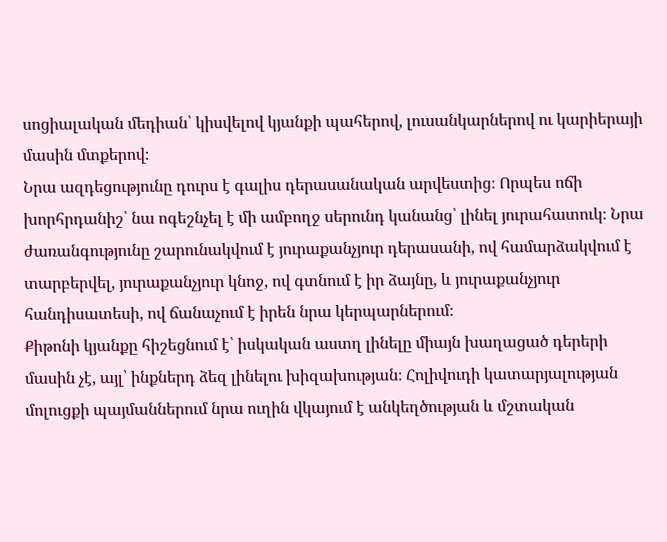սոցիալական մեդիան՝ կիսվելով կյանքի պահերով, լուսանկարներով ու կարիերայի մասին մտքերով։
Նրա ազդեցությունը դուրս է գալիս դերասանական արվեստից։ Որպես ոճի խորհրդանիշ՝ նա ոգեշնչել է մի ամբողջ սերունդ կանանց՝ լինել յուրահատուկ։ Նրա ժառանգությունը շարունակվում է յուրաքանչյուր դերասանի, ով համարձակվում է տարբերվել, յուրաքանչյուր կնոջ, ով գտնում է իր ձայնը, և յուրաքանչյուր հանդիսատեսի, ով ճանաչում է իրեն նրա կերպարներում։
Քիթոնի կյանքը հիշեցնում է՝ իսկական աստղ լինելը միայն խաղացած դերերի մասին չէ, այլ՝ ինքներդ ձեզ լինելու խիզախության։ Հոլիվուդի կատարյալության մոլուցքի պայմաններում նրա ուղին վկայում է անկեղծության և մշտական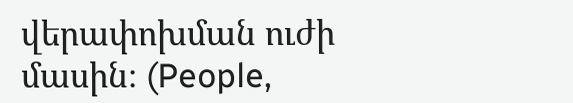վերափոխման ուժի մասին։ (People,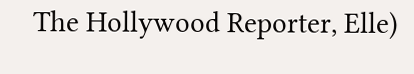The Hollywood Reporter, Elle)